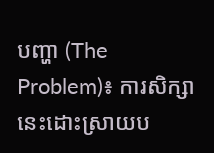បញ្ហា (The Problem)៖ ការសិក្សានេះដោះស្រាយប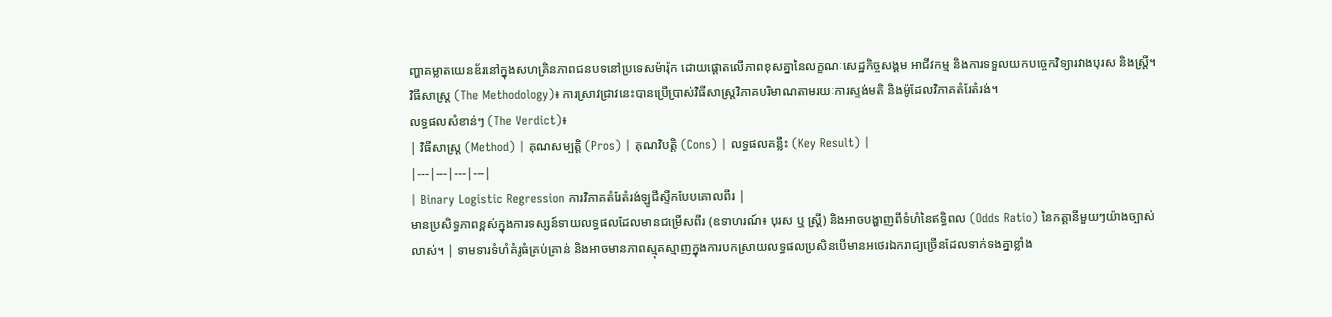ញ្ហាគម្លាតយេនឌ័រនៅក្នុងសហគ្រិនភាពជនបទនៅប្រទេសម៉ារ៉ុក ដោយផ្តោតលើភាពខុសគ្នានៃលក្ខណៈសេដ្ឋកិច្ចសង្គម អាជីវកម្ម និងការទទួលយកបច្ចេកវិទ្យារវាងបុរស និងស្ត្រី។
វិធីសាស្ត្រ (The Methodology)៖ ការស្រាវជ្រាវនេះបានប្រើប្រាស់វិធីសាស្ត្រវិភាគបរិមាណតាមរយៈការស្ទង់មតិ និងម៉ូដែលវិភាគតំរែតំរង់។
លទ្ធផលសំខាន់ៗ (The Verdict)៖
| វិធីសាស្ត្រ (Method) | គុណសម្បត្តិ (Pros) | គុណវិបត្តិ (Cons) | លទ្ធផលគន្លឹះ (Key Result) |
|---|---|---|---|
| Binary Logistic Regression ការវិភាគតំរែតំរង់ឡូជីស្ទីកបែបគោលពីរ |
មានប្រសិទ្ធភាពខ្ពស់ក្នុងការទស្សន៍ទាយលទ្ធផលដែលមានជម្រើសពីរ (ឧទាហរណ៍៖ បុរស ឬ ស្ត្រី) និងអាចបង្ហាញពីទំហំនៃឥទ្ធិពល (Odds Ratio) នៃកត្តានីមួយៗយ៉ាងច្បាស់លាស់។ | ទាមទារទំហំគំរូធំគ្រប់គ្រាន់ និងអាចមានភាពស្មុគស្មាញក្នុងការបកស្រាយលទ្ធផលប្រសិនបើមានអថេរឯករាជ្យច្រើនដែលទាក់ទងគ្នាខ្លាំង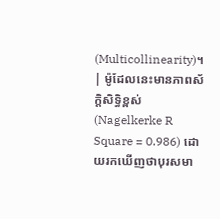(Multicollinearity)។ | ម៉ូដែលនេះមានភាពស័ក្តិសិទ្ធិខ្ពស់ (Nagelkerke R Square = 0.986) ដោយរកឃើញថាបុរសមា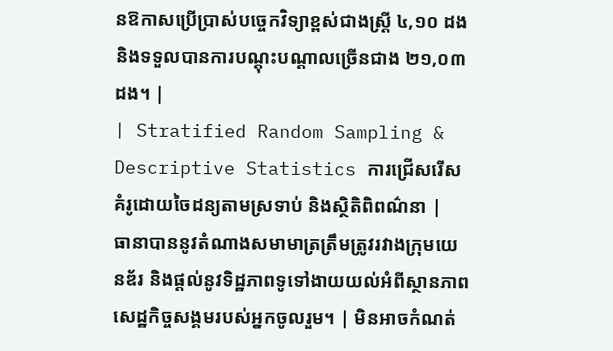នឱកាសប្រើប្រាស់បច្ចេកវិទ្យាខ្ពស់ជាងស្ត្រី ៤,១០ ដង និងទទួលបានការបណ្តុះបណ្តាលច្រើនជាង ២១,០៣ ដង។ |
| Stratified Random Sampling & Descriptive Statistics ការជ្រើសរើសគំរូដោយចៃដន្យតាមស្រទាប់ និងស្ថិតិពិពណ៌នា |
ធានាបាននូវតំណាងសមាមាត្រត្រឹមត្រូវរវាងក្រុមយេនឌ័រ និងផ្តល់នូវទិដ្ឋភាពទូទៅងាយយល់អំពីស្ថានភាពសេដ្ឋកិច្ចសង្គមរបស់អ្នកចូលរួម។ | មិនអាចកំណត់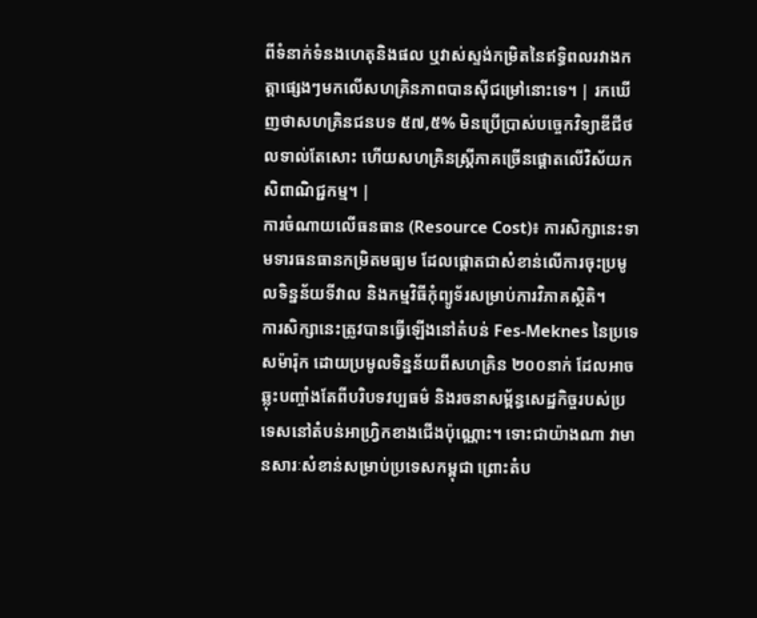ពីទំនាក់ទំនងហេតុនិងផល ឬវាស់ស្ទង់កម្រិតនៃឥទ្ធិពលរវាងកត្តាផ្សេងៗមកលើសហគ្រិនភាពបានស៊ីជម្រៅនោះទេ។ | រកឃើញថាសហគ្រិនជនបទ ៥៧,៥% មិនប្រើប្រាស់បច្ចេកវិទ្យាឌីជីថលទាល់តែសោះ ហើយសហគ្រិនស្ត្រីភាគច្រើនផ្តោតលើវិស័យកសិពាណិជ្ជកម្ម។ |
ការចំណាយលើធនធាន (Resource Cost)៖ ការសិក្សានេះទាមទារធនធានកម្រិតមធ្យម ដែលផ្តោតជាសំខាន់លើការចុះប្រមូលទិន្នន័យទីវាល និងកម្មវិធីកុំព្យូទ័រសម្រាប់ការវិភាគស្ថិតិ។
ការសិក្សានេះត្រូវបានធ្វើឡើងនៅតំបន់ Fes-Meknes នៃប្រទេសម៉ារ៉ុក ដោយប្រមូលទិន្នន័យពីសហគ្រិន ២០០នាក់ ដែលអាចឆ្លុះបញ្ចាំងតែពីបរិបទវប្បធម៌ និងរចនាសម្ព័ន្ធសេដ្ឋកិច្ចរបស់ប្រទេសនៅតំបន់អាហ្វ្រិកខាងជើងប៉ុណ្ណោះ។ ទោះជាយ៉ាងណា វាមានសារៈសំខាន់សម្រាប់ប្រទេសកម្ពុជា ព្រោះតំប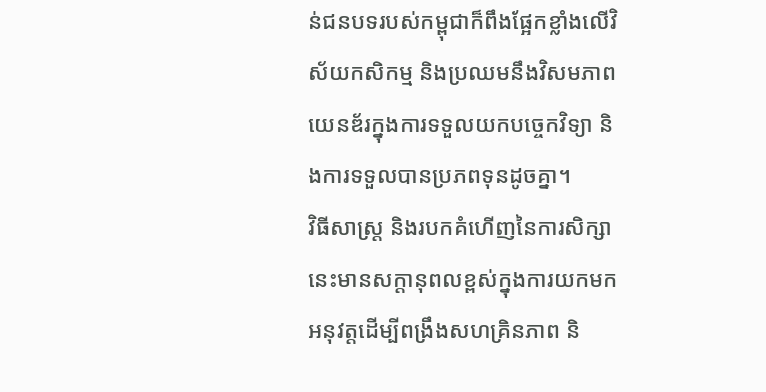ន់ជនបទរបស់កម្ពុជាក៏ពឹងផ្អែកខ្លាំងលើវិស័យកសិកម្ម និងប្រឈមនឹងវិសមភាពយេនឌ័រក្នុងការទទួលយកបច្ចេកវិទ្យា និងការទទួលបានប្រភពទុនដូចគ្នា។
វិធីសាស្ត្រ និងរបកគំហើញនៃការសិក្សានេះមានសក្តានុពលខ្ពស់ក្នុងការយកមកអនុវត្តដើម្បីពង្រឹងសហគ្រិនភាព និ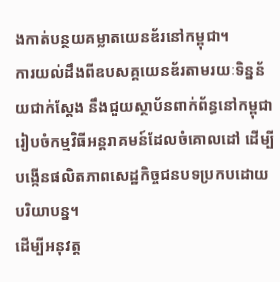ងកាត់បន្ថយគម្លាតយេនឌ័រនៅកម្ពុជា។
ការយល់ដឹងពីឧបសគ្គយេនឌ័រតាមរយៈទិន្នន័យជាក់ស្តែង នឹងជួយស្ថាប័នពាក់ព័ន្ធនៅកម្ពុជារៀបចំកម្មវិធីអន្តរាគមន៍ដែលចំគោលដៅ ដើម្បីបង្កើនផលិតភាពសេដ្ឋកិច្ចជនបទប្រកបដោយបរិយាបន្ន។
ដើម្បីអនុវត្ត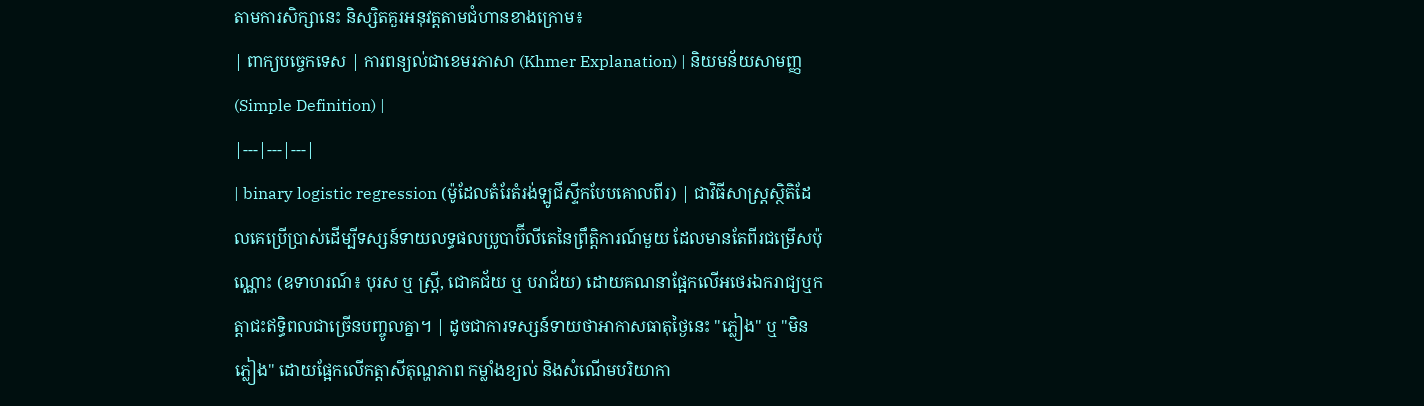តាមការសិក្សានេះ និស្សិតគួរអនុវត្តតាមជំហានខាងក្រោម៖
| ពាក្យបច្ចេកទេស | ការពន្យល់ជាខេមរភាសា (Khmer Explanation) | និយមន័យសាមញ្ញ (Simple Definition) |
|---|---|---|
| binary logistic regression (ម៉ូដែលតំរែតំរង់ឡូជីស្ទីកបែបគោលពីរ) | ជាវិធីសាស្ត្រស្ថិតិដែលគេប្រើប្រាស់ដើម្បីទស្សន៍ទាយលទ្ធផលប្រូបាប៊ីលីតេនៃព្រឹត្តិការណ៍មួយ ដែលមានតែពីរជម្រើសប៉ុណ្ណោះ (ឧទាហរណ៍៖ បុរស ឬ ស្ត្រី, ជោគជ័យ ឬ បរាជ័យ) ដោយគណនាផ្អែកលើអថេរឯករាជ្យឬកត្តាជះឥទ្ធិពលជាច្រើនបញ្ចូលគ្នា។ | ដូចជាការទស្សន៍ទាយថាអាកាសធាតុថ្ងៃនេះ "ភ្លៀង" ឬ "មិនភ្លៀង" ដោយផ្អែកលើកត្តាសីតុណ្ហភាព កម្លាំងខ្យល់ និងសំណើមបរិយាកា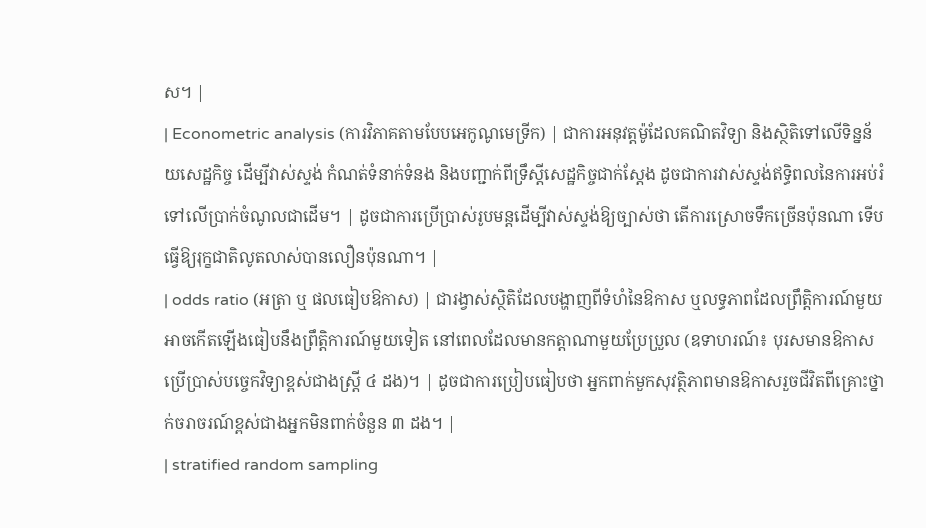ស។ |
| Econometric analysis (ការវិភាគតាមបែបអេកូណូមេទ្រីក) | ជាការអនុវត្តម៉ូដែលគណិតវិទ្យា និងស្ថិតិទៅលើទិន្នន័យសេដ្ឋកិច្ច ដើម្បីវាស់ស្ទង់ កំណត់ទំនាក់ទំនង និងបញ្ជាក់ពីទ្រឹស្តីសេដ្ឋកិច្ចជាក់ស្តែង ដូចជាការវាស់ស្ទង់ឥទ្ធិពលនៃការអប់រំទៅលើប្រាក់ចំណូលជាដើម។ | ដូចជាការប្រើប្រាស់រូបមន្តដើម្បីវាស់ស្ទង់ឱ្យច្បាស់ថា តើការស្រោចទឹកច្រើនប៉ុនណា ទើបធ្វើឱ្យរុក្ខជាតិលូតលាស់បានលឿនប៉ុនណា។ |
| odds ratio (អត្រា ឬ ផលធៀបឱកាស) | ជារង្វាស់ស្ថិតិដែលបង្ហាញពីទំហំនៃឱកាស ឬលទ្ធភាពដែលព្រឹត្តិការណ៍មួយអាចកើតឡើងធៀបនឹងព្រឹត្តិការណ៍មួយទៀត នៅពេលដែលមានកត្តាណាមួយប្រែប្រួល (ឧទាហរណ៍៖ បុរសមានឱកាសប្រើប្រាស់បច្ចេកវិទ្យាខ្ពស់ជាងស្ត្រី ៤ ដង)។ | ដូចជាការប្រៀបធៀបថា អ្នកពាក់មួកសុវត្ថិភាពមានឱកាសរួចជីវិតពីគ្រោះថ្នាក់ចរាចរណ៍ខ្ពស់ជាងអ្នកមិនពាក់ចំនួន ៣ ដង។ |
| stratified random sampling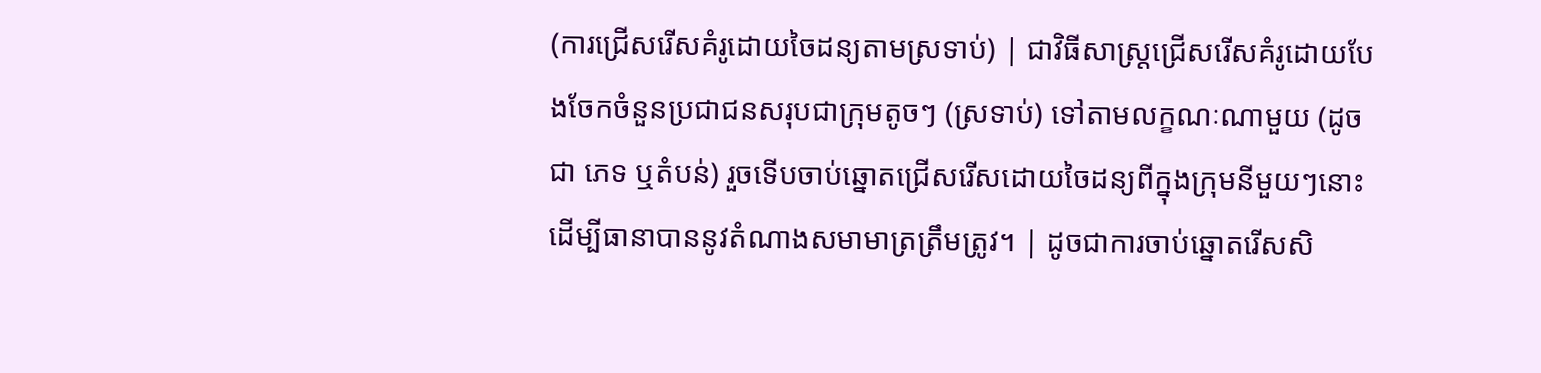(ការជ្រើសរើសគំរូដោយចៃដន្យតាមស្រទាប់) | ជាវិធីសាស្ត្រជ្រើសរើសគំរូដោយបែងចែកចំនួនប្រជាជនសរុបជាក្រុមតូចៗ (ស្រទាប់) ទៅតាមលក្ខណៈណាមួយ (ដូចជា ភេទ ឬតំបន់) រួចទើបចាប់ឆ្នោតជ្រើសរើសដោយចៃដន្យពីក្នុងក្រុមនីមួយៗនោះ ដើម្បីធានាបាននូវតំណាងសមាមាត្រត្រឹមត្រូវ។ | ដូចជាការចាប់ឆ្នោតរើសសិ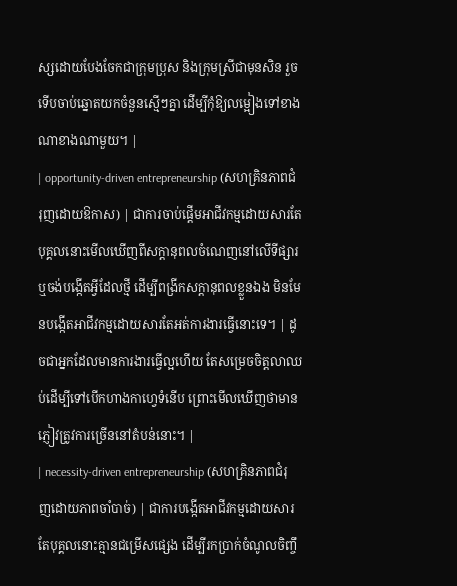ស្សដោយបែងចែកជាក្រុមប្រុស និងក្រុមស្រីជាមុនសិន រួចទើបចាប់ឆ្នោតយកចំនួនស្មើៗគ្នា ដើម្បីកុំឱ្យលម្អៀងទៅខាងណាខាងណាមួយ។ |
| opportunity-driven entrepreneurship (សហគ្រិនភាពជំរុញដោយឱកាស) | ជាការចាប់ផ្តើមអាជីវកម្មដោយសារតែបុគ្គលនោះមើលឃើញពីសក្តានុពលចំណេញនៅលើទីផ្សារ ឬចង់បង្កើតអ្វីដែលថ្មី ដើម្បីពង្រីកសក្តានុពលខ្លួនឯង មិនមែនបង្កើតអាជីវកម្មដោយសារតែអត់ការងារធ្វើនោះទេ។ | ដូចជាអ្នកដែលមានការងារធ្វើល្អហើយ តែសម្រេចចិត្តលាឈប់ដើម្បីទៅបើកហាងកាហ្វេទំនើប ព្រោះមើលឃើញថាមានភ្ញៀវត្រូវការច្រើននៅតំបន់នោះ។ |
| necessity-driven entrepreneurship (សហគ្រិនភាពជំរុញដោយភាពចាំបាច់) | ជាការបង្កើតអាជីវកម្មដោយសារតែបុគ្គលនោះគ្មានជម្រើសផ្សេង ដើម្បីរកប្រាក់ចំណូលចិញ្ចឹ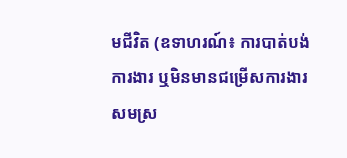មជីវិត (ឧទាហរណ៍៖ ការបាត់បង់ការងារ ឬមិនមានជម្រើសការងារសមស្រ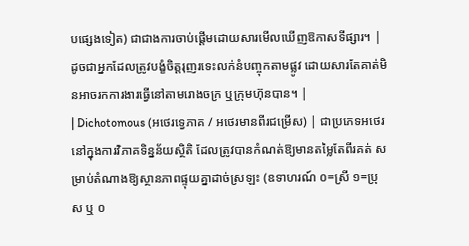បផ្សេងទៀត) ជាជាងការចាប់ផ្តើមដោយសារមើលឃើញឱកាសទីផ្សារ។ | ដូចជាអ្នកដែលត្រូវបង្ខំចិត្តរុញរទេះលក់នំបញ្ចុកតាមផ្លូវ ដោយសារតែគាត់មិនអាចរកការងារធ្វើនៅតាមរោងចក្រ ឬក្រុមហ៊ុនបាន។ |
| Dichotomous (អថេរទ្វេភាគ / អថេរមានពីរជម្រើស) | ជាប្រភេទអថេរនៅក្នុងការវិភាគទិន្នន័យស្ថិតិ ដែលត្រូវបានកំណត់ឱ្យមានតម្លៃតែពីរគត់ សម្រាប់តំណាងឱ្យស្ថានភាពផ្ទុយគ្នាដាច់ស្រឡះ (ឧទាហរណ៍ ០=ស្រី ១=ប្រុស ឬ ០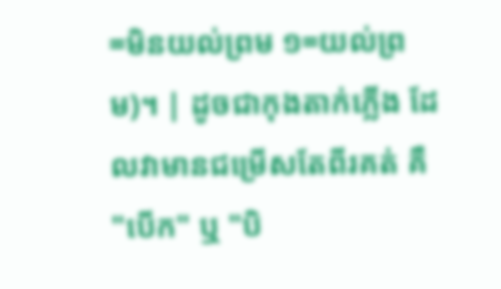=មិនយល់ព្រម ១=យល់ព្រម)។ | ដូចជាកុងតាក់ភ្លើង ដែលវាមានជម្រើសតែពីរគត់ គឺ "បើក" ឬ "បិ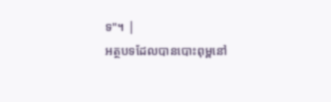ទ"។ |
អត្ថបទដែលបានបោះពុម្ពនៅ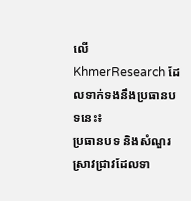លើ KhmerResearch ដែលទាក់ទងនឹងប្រធានបទនេះ៖
ប្រធានបទ និងសំណួរស្រាវជ្រាវដែលទា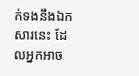ក់ទងនឹងឯកសារនេះ ដែលអ្នកអាច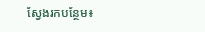ស្វែងរកបន្ថែម៖